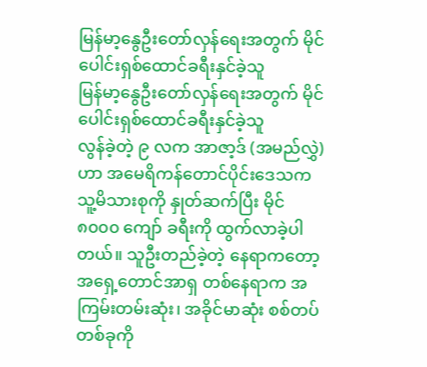မြန်မာ့နွေဦးတော်လှန်ရေးအတွက် မိုင်ပေါင်းရှစ်ထောင်ခရီးနှင်ခဲ့သူ
မြန်မာ့နွေဦးတော်လှန်ရေးအတွက် မိုင်ပေါင်းရှစ်ထောင်ခရီးနှင်ခဲ့သူ
လွန်ခဲ့တဲ့ ၉ လက အာဇာ့ဒ် (အမည်လွှဲ) ဟာ အမေရိကန်တောင်ပိုင်းဒေသက သူ့မိသားစုကို နှုတ်ဆက်ပြီး မိုင် ၈၀၀၀ ကျော် ခရီးကို ထွက်လာခဲ့ပါတယ်။ သူဦးတည်ခဲ့တဲ့ နေရာကတော့ အရှေ့တောင်အာရှ တစ်နေရာက အကြမ်းတမ်းဆုံး၊ အခိုင်မာဆုံး စစ်တပ်တစ်ခုကို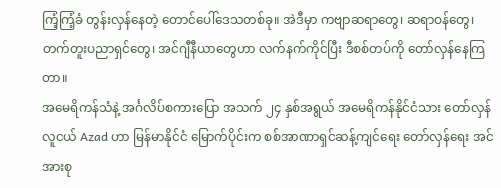ကြံ့ကြံ့ခံ တွန်းလှန်နေတဲ့ တောင်ပေါ်ဒေသတစ်ခု။ အဲဒီမှာ ကဗျာဆရာတွေ၊ ဆရာဝန်တွေ၊ တက်တူးပညာရှင်တွေ၊ အင်ဂျီနီယာတွေဟာ လက်နက်ကိုင်ပြီး ဒီစစ်တပ်ကို တော်လှန်နေကြတာ။
အမေရိကန်သံနဲ့ အင်္ဂလိပ်စကားပြော အသက် ၂၄ နှစ်အရွယ် အမေရိကန်နိုင်ငံသား တော်လှန်လူငယ် Azad ဟာ မြန်မာနိုင်ငံ မြောက်ပိုင်းက စစ်အာဏာရှင်ဆန့်ကျင်ရေး တော်လှန်ရေး အင်အားစု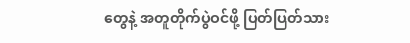တွေနဲ့ အတူတိုက်ပွဲဝင်ဖို့ ပြတ်ပြတ်သား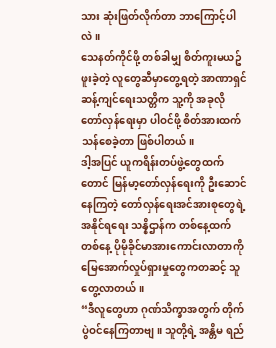သား ဆုံးဖြတ်လိုက်တာ ဘာကြောင့်ပါလဲ။
သေနတ်ကိုင်ဖို့ တစ်ခါမျှ စိတ်ကူးမယဥ်ဖူးခဲ့တဲ့ လူတွေဆီမှာတွေ့ရတဲ့ အာဏာရှင်ဆန့်ကျင်ရေးသတ္တိက သူ့ကို အခုလို တော်လှန်ရေးမှာ ပါဝင်ဖို့ စိတ်အားထက်သန်စေခဲ့တာ ဖြစ်ပါတယ်။
ဒါ့အပြင် ယူကရိန်းတပ်ဖွဲ့တွေထက်တောင် မြန်မာ့တော်လှန်ရေးကို ဦးဆောင်နေကြတဲ့ တော်လှန်ရေးအင်အားစုတွေရဲ့ အနိုင်ရရေး သန္နိဌာန်က တစ်နေ့ထက်တစ်နေ့ ပိုမိုခိုင်မာအားကောင်းလာတာကို မြေအောက်လှုပ်ရှားမှုတွေကတဆင့် သူတွေ့လာတယ်။
“ဒီလူတွေဟာ ဂုဏ်သိက္ခာအတွက် တိုက်ပွဲဝင်နေကြတာဗျ။ သူတို့ရဲ့ အန္တိမ ရည်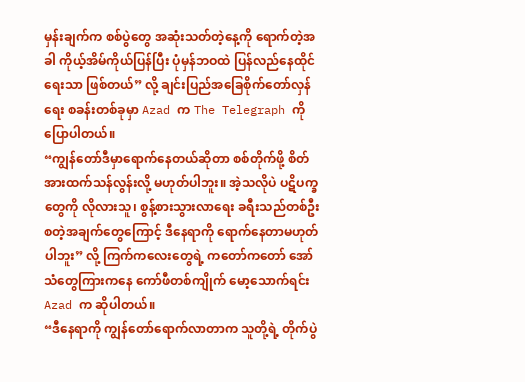မှန်းချက်က စစ်ပွဲတွေ အဆုံးသတ်တဲ့နေ့ကို ရောက်တဲ့အခါ ကိုယ့်အိမ်ကိုယ်ပြန်ပြီး ပုံမှန်ဘဝထဲ ပြန်လည်နေထိုင်ရေးသာ ဖြစ်တယ်” လို့ ချင်းပြည်အခြေစိုက်တော်လှန်ရေး စခန်းတစ်ခုမှာ Azad က The Telegraph ကို ပြောပါတယ်။
“ကျွန်တော်ဒီမှာရောက်နေတယ်ဆိုတာ စစ်တိုက်ဖို့ စိတ်အားထက်သန်လွန်းလို့ မဟုတ်ပါဘူး။ အဲ့သလိုပဲ ပဋိပက္ခတွေကို လိုလားသူ၊ စွန့်စားသွားလာရေး ခရီးသည်တစ်ဦး စတဲ့အချက်တွေကြောင့် ဒီနေရာကို ရောက်နေတာမဟုတ်ပါဘူး” လို့ ကြက်ကလေးတွေရဲ့ ကတော်ကတော် အော်သံတွေကြားကနေ ကော်ဖီတစ်ကျိုက် မော့သောက်ရင်း Azad က ဆိုပါတယ်။
“ဒီနေရာကို ကျွန်တော်ရောက်လာတာက သူတို့ရဲ့ တိုက်ပွဲ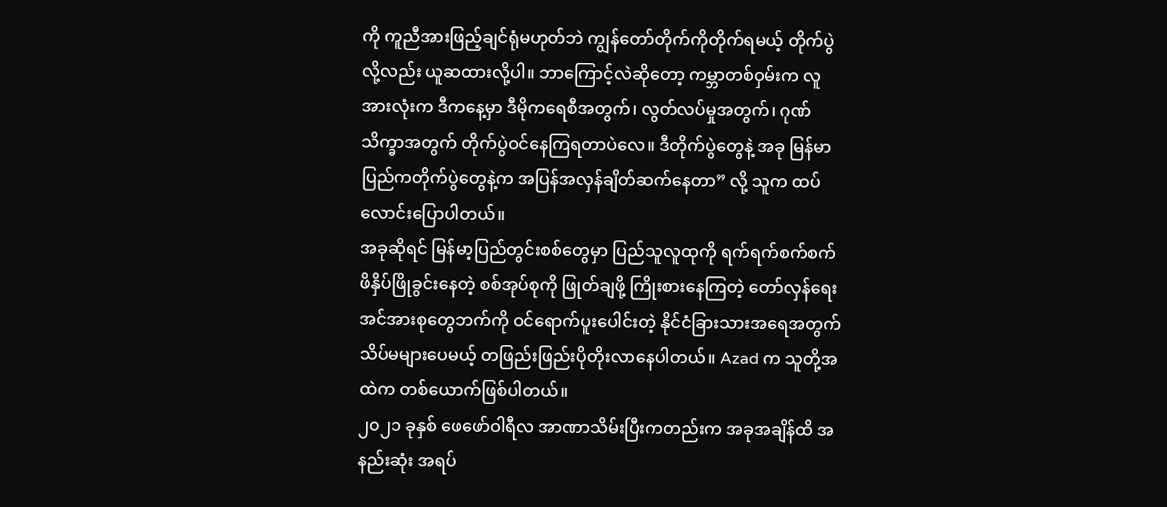ကို ကူညီအားဖြည့်ချင်ရုံမဟုတ်ဘဲ ကျွန်တော်တိုက်ကိုတိုက်ရမယ့် တိုက်ပွဲလို့လည်း ယူဆထားလို့ပါ။ ဘာကြောင့်လဲဆိုတော့ ကမ္ဘာတစ်ဝှမ်းက လူအားလုံးက ဒီကနေ့မှာ ဒီမိုကရေစီအတွက်၊ လွတ်လပ်မှုအတွက်၊ ဂုဏ်သိက္ခာအတွက် တိုက်ပွဲဝင်နေကြရတာပဲလေ။ ဒီတိုက်ပွဲတွေနဲ့ အခု မြန်မာပြည်ကတိုက်ပွဲတွေနဲ့က အပြန်အလှန်ချိတ်ဆက်နေတာ” လို့ သူက ထပ်လောင်းပြောပါတယ်။
အခုဆိုရင် မြန်မာ့ပြည်တွင်းစစ်တွေမှာ ပြည်သူလူထုကို ရက်ရက်စက်စက် ဖိနှိပ်ဖြိုခွင်းနေတဲ့ စစ်အုပ်စုကို ဖြုတ်ချဖို့ ကြိုးစားနေကြတဲ့ တော်လှန်ရေးအင်အားစုတွေဘက်ကို ဝင်ရောက်ပူးပေါင်းတဲ့ နိုင်ငံခြားသားအရေအတွက် သိပ်မများပေမယ့် တဖြည်းဖြည်းပိုတိုးလာနေပါတယ်။ Azad က သူတို့အထဲက တစ်ယောက်ဖြစ်ပါတယ်။
၂၀၂၁ ခုနှစ် ဖေဖော်ဝါရီလ အာဏာသိမ်းပြီးကတည်းက အခုအချိန်ထိ အနည်းဆုံး အရပ်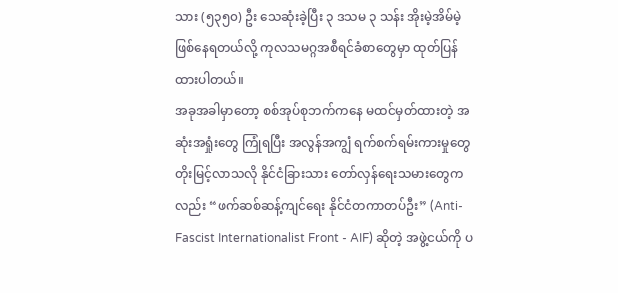သား (၅၃၅၀) ဦး သေဆုံးခဲ့ပြီး ၃ ဒသမ ၃ သန်း အိုးမဲ့အိမ်မဲ့ ဖြစ်နေရတယ်လို့ ကုလသမဂ္ဂအစီရင်ခံစာတွေမှာ ထုတ်ပြန်ထားပါတယ်။
အခုအခါမှာတော့ စစ်အုပ်စုဘက်ကနေ မထင်မှတ်ထားတဲ့ အဆုံးအရှုံးတွေ ကြုံရပြီး အလွန်အကျွံ ရက်စက်ရမ်းကားမှုတွေ တိုးမြင့်လာသလို နိုင်ငံခြားသား တော်လှန်ရေးသမားတွေကလည်း “ဖက်ဆစ်ဆန့်ကျင်ရေး နိုင်ငံတကာတပ်ဦး” (Anti-Fascist Internationalist Front - AIF) ဆိုတဲ့ အဖွဲ့ငယ်ကို ပ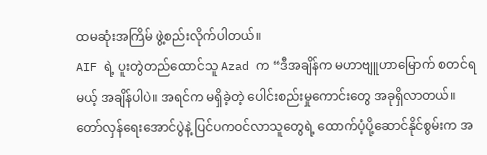ထမဆုံးအကြိမ် ဖွဲ့စည်းလိုက်ပါတယ်။
AIF ရဲ့ ပူးတွဲတည်ထောင်သူ Azad က “ဒီအချိန်က မဟာဗျူဟာမြောက် စတင်ရမယ့် အချိန်ပါပဲ။ အရင်က မရှိခဲ့တဲ့ ပေါင်းစည်းမှုကောင်းတွေ အခုရှိလာတယ်။ တော်လှန်ရေးအောင်ပွဲနဲ့ ပြင်ပကဝင်လာသူတွေရဲ့ ထောက်ပံ့ပို့ဆောင်နိုင်စွမ်းက အ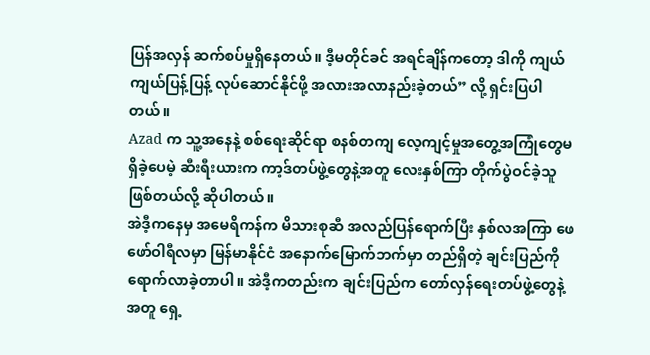ပြန်အလှန် ဆက်စပ်မှုရှိနေတယ်။ ဒီ့မတိုင်ခင် အရင်ချိန်ကတော့ ဒါကို ကျယ်ကျယ်ပြန့်ပြန့် လုပ်ဆောင်နိုင်ဖို့ အလားအလာနည်းခဲ့တယ်” လို့ ရှင်းပြပါတယ်။
Azad က သူ့အနေနဲ့ စစ်ရေးဆိုင်ရာ စနစ်တကျ လေ့ကျင့်မှုအတွေ့အကြုံတွေမရှိခဲ့ပေမဲ့ ဆီးရီးယားက ကာ့ဒ်တပ်ဖွဲ့တွေနဲ့အတူ လေးနှစ်ကြာ တိုက်ပွဲဝင်ခဲ့သူ ဖြစ်တယ်လို့ ဆိုပါတယ်။
အဲဒီ့ကနေမှ အမေရိကန်က မိသားစုဆီ အလည်ပြန်ရောက်ပြီး နှစ်လအကြာ ဖေဖော်ဝါရီလမှာ မြန်မာနိုင်ငံ အနောက်မြောက်ဘက်မှာ တည်ရှိတဲ့ ချင်းပြည်ကို ရောက်လာခဲ့တာပါ။ အဲဒီ့ကတည်းက ချင်းပြည်က တော်လှန်ရေးတပ်ဖွဲ့တွေနဲ့အတူ ရှေ့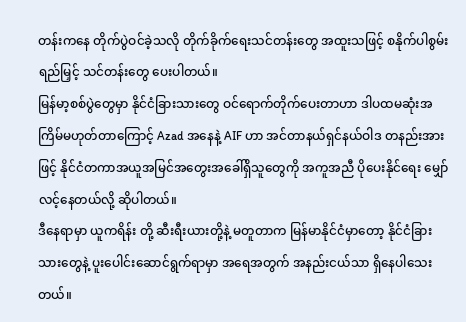တန်းကနေ တိုက်ပွဲဝင်ခဲ့သလို တိုက်ခိုက်ရေးသင်တန်းတွေ အထူးသဖြင့် စနိုက်ပါစွမ်းရည်မြှင့် သင်တန်းတွေ ပေးပါတယ်။
မြန်မာ့စစ်ပွဲတွေမှာ နိုင်ငံခြားသားတွေ ဝင်ရောက်တိုက်ပေးတာဟာ ဒါပထမဆုံးအကြိမ်မဟုတ်တာကြောင့် Azad အနေနဲ့ AIF ဟာ အင်တာနယ်ရှင်နယ်ဝါဒ တနည်းအားဖြင့် နိုင်ငံတကာအယူအမြင်အတွေးအခေါ်ရှိသူတွေကို အကူအညီ ပိုပေးနိုင်ရေး မျှော်လင့်နေတယ်လို့ ဆိုပါတယ်။
ဒီနေရာမှာ ယူကရိန်း တို့ ဆီးရီးယားတို့နဲ့ မတူတာက မြန်မာနိုင်ငံမှာတော့ နိုင်ငံခြားသားတွေနဲ့ ပူးပေါင်းဆောင်ရွက်ရာမှာ အရေအတွက် အနည်းငယ်သာ ရှိနေပါသေးတယ်။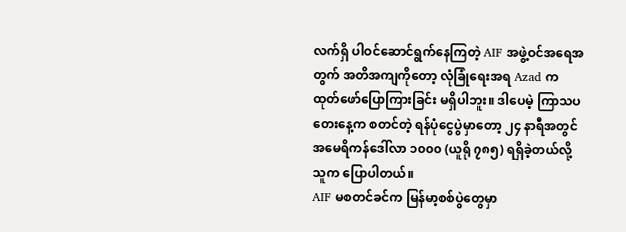လက်ရှိ ပါဝင်ဆောင်ရွက်နေကြတဲ့ AIF အဖွဲ့ဝင်အရေအတွက် အတိအကျကိုတော့ လုံခြုံရေးအရ Azad က ထုတ်ဖော်ပြောကြားခြင်း မရှိပါဘူး။ ဒါပေမဲ့ ကြာသပတေးနေ့က စတင်တဲ့ ရန်ပုံငွေပွဲမှာတော့ ၂၄ နာရီအတွင် အမေရိကန်ဒေါ်လာ ၁၀၀၀ (ယူရို ၇၈၅) ရရှိခဲ့တယ်လို့ သူက ပြောပါတယ်။
AIF မစတင်ခင်က မြန်မာ့စစ်ပွဲတွေမှာ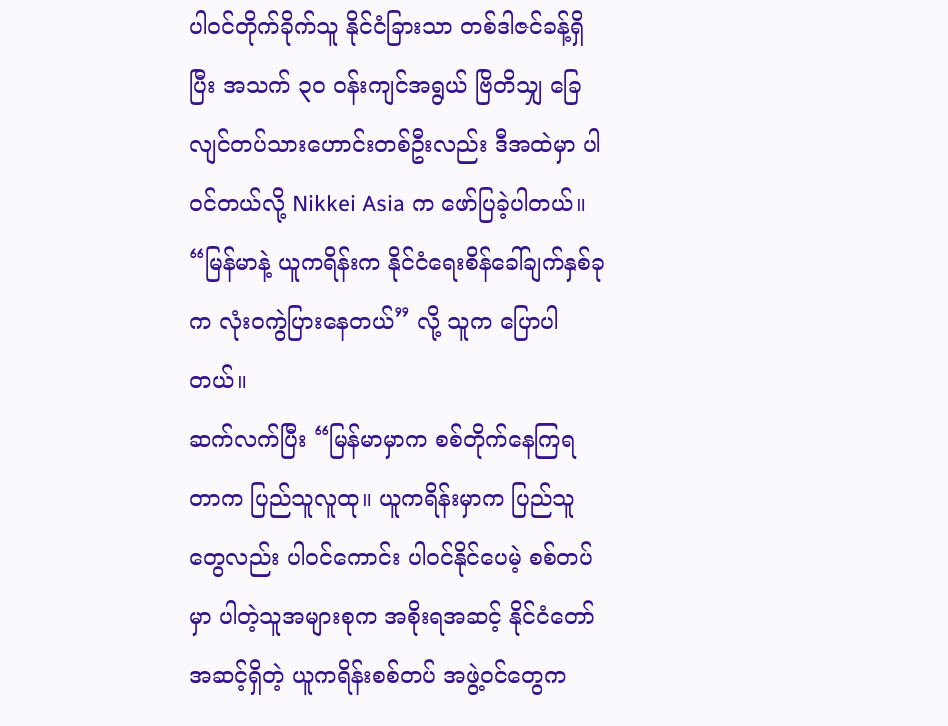ပါဝင်တိုက်ခိုက်သူ နိုင်ငံခြားသာ တစ်ဒါဇင်ခန့်ရှိပြီး အသက် ၃၀ ဝန်းကျင်အရွယ် ဗြိတိသျှ ခြေလျင်တပ်သားဟောင်းတစ်ဦးလည်း ဒီအထဲမှာ ပါဝင်တယ်လို့ Nikkei Asia က ဖော်ပြခဲ့ပါတယ်။
“မြန်မာနဲ့ ယူကရိန်းက နိုင်ငံရေးစိန်ခေါ်ချက်နှစ်ခုက လုံးဝကွဲပြားနေတယ်” လို့ သူက ပြောပါတယ်။
ဆက်လက်ပြီး “မြန်မာမှာက စစ်တိုက်နေကြရတာက ပြည်သူလူထု။ ယူကရိန်းမှာက ပြည်သူတွေလည်း ပါဝင်ကောင်း ပါဝင်နိုင်ပေမဲ့ စစ်တပ်မှာ ပါတဲ့သူအများစုက အစိုးရအဆင့် နိုင်ငံတော်အဆင့်ရှိတဲ့ ယူကရိန်းစစ်တပ် အဖွဲ့ဝင်တွေက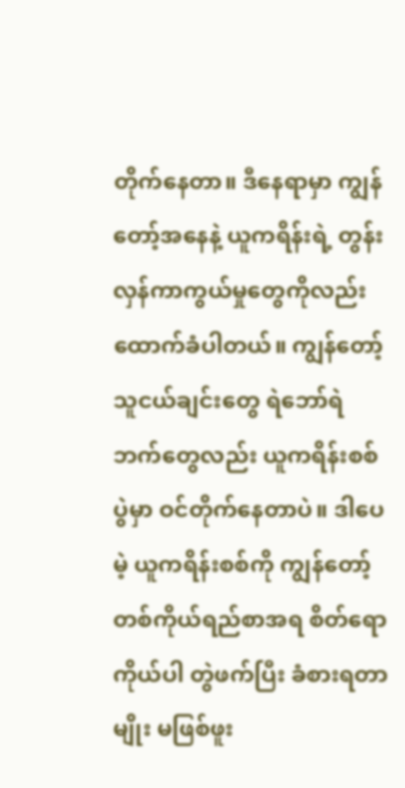တိုက်နေတာ။ ဒီနေရာမှာ ကျွန်တော့်အနေနဲ့ ယူကရိန်းရဲ့ တွန်းလှန်ကာကွယ်မှုတွေကိုလည်း ထောက်ခံပါတယ်။ ကျွန်တော့် သူငယ်ချင်းတွေ ရဲဘော်ရဲဘက်တွေလည်း ယူကရိန်းစစ်ပွဲမှာ ဝင်တိုက်နေတာပဲ။ ဒါပေမဲ့ ယူကရိန်းစစ်ကို ကျွန်တော့်တစ်ကိုယ်ရည်စာအရ စိတ်ရောကိုယ်ပါ တွဲဖက်ပြီး ခံစားရတာမျိုး မဖြစ်ဖူး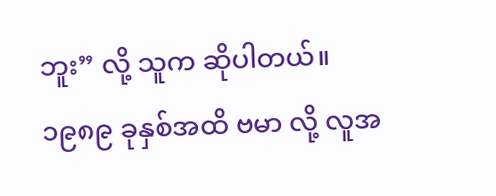ဘူး” လို့ သူက ဆိုပါတယ်။
၁၉၈၉ ခုနှစ်အထိ ဗမာ လို့ လူအ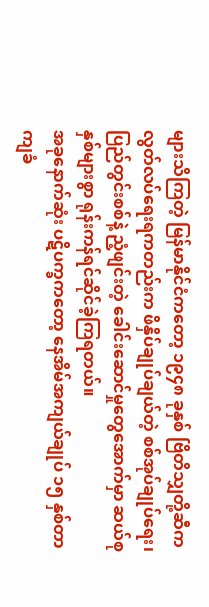များသိကြတဲ့ မြန်မာနိုင်ငံကတော့ ၁၉၄၈ ခုနှစ် ဗြိတိသျှတို့ဆီက လွတ်လပ်ရေးရကတည်းက ဖိနှိပ်ချုပ်ချယ်တဲ့ စစ်အုပ်ချုပ်ရေး၊ ပြည်တွင်းစစ်နဲ့ ညံ့ဖျင်းတဲ့ ခေါင်းဆောင်မှုတွေအောက်မှာ ဆယ်စုနှစ်များစွာ ရုန်းကန်ရင်ဆိုင်ခဲ့ကြရတယ်။
အခုနောက်ဆုံး ပဋိပက္ခကတော့ နေအိမ်အကျယ်ချုပ် ၁၅ နှစ်တာ ကျခံ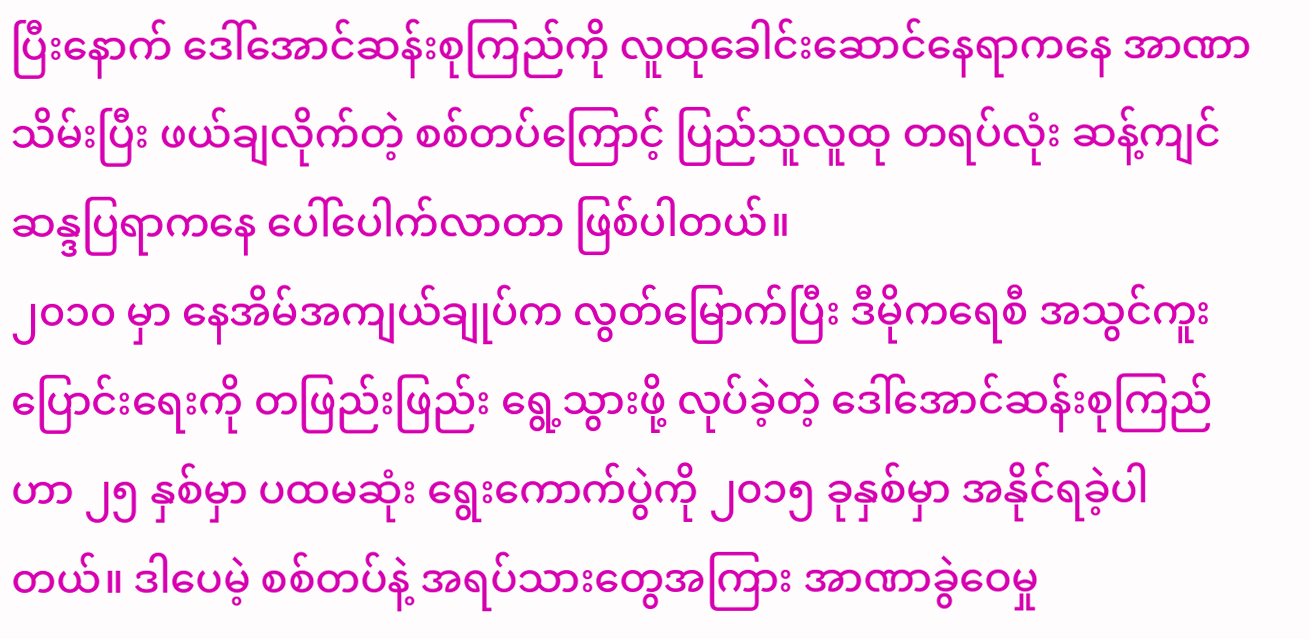ပြီးနောက် ဒေါ်အောင်ဆန်းစုကြည်ကို လူထုခေါင်းဆောင်နေရာကနေ အာဏာသိမ်းပြီး ဖယ်ချလိုက်တဲ့ စစ်တပ်ကြောင့် ပြည်သူလူထု တရပ်လုံး ဆန့်ကျင်ဆန္ဒပြရာကနေ ပေါ်ပေါက်လာတာ ဖြစ်ပါတယ်။
၂၀၁၀ မှာ နေအိမ်အကျယ်ချုပ်က လွတ်မြောက်ပြီး ဒီမိုကရေစီ အသွင်ကူးပြောင်းရေးကို တဖြည်းဖြည်း ရွေ့သွားဖို့ လုပ်ခဲ့တဲ့ ဒေါ်အောင်ဆန်းစုကြည်ဟာ ၂၅ နှစ်မှာ ပထမဆုံး ရွေးကောက်ပွဲကို ၂၀၁၅ ခုနှစ်မှာ အနိုင်ရခဲ့ပါတယ်။ ဒါပေမဲ့ စစ်တပ်နဲ့ အရပ်သားတွေအကြား အာဏာခွဲဝေမှု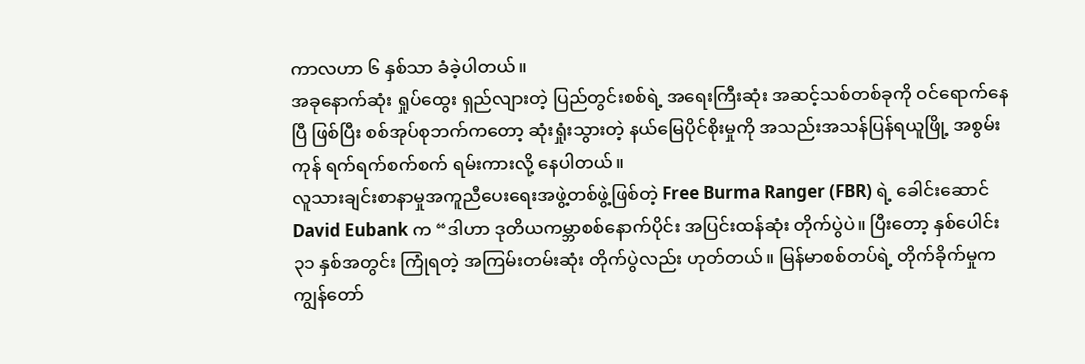ကာလဟာ ၆ နှစ်သာ ခံခဲ့ပါတယ်။
အခုနောက်ဆုံး ရှုပ်ထွေး ရှည်လျားတဲ့ ပြည်တွင်းစစ်ရဲ့ အရေးကြီးဆုံး အဆင့်သစ်တစ်ခုကို ဝင်ရောက်နေပြီ ဖြစ်ပြီး စစ်အုပ်စုဘက်ကတော့ ဆုံးရှုံးသွားတဲ့ နယ်မြေပိုင်စိုးမှုကို အသည်းအသန်ပြန်ရယူဖြို့ အစွမ်းကုန် ရက်ရက်စက်စက် ရမ်းကားလို့ နေပါတယ်။
လူသားချင်းစာနာမှုအကူညီပေးရေးအဖွဲ့တစ်ဖွဲ့ဖြစ်တဲ့ Free Burma Ranger (FBR) ရဲ့ ခေါင်းဆောင် David Eubank က “ဒါဟာ ဒုတိယကမ္ဘာစစ်နောက်ပိုင်း အပြင်းထန်ဆုံး တိုက်ပွဲပဲ။ ပြီးတော့ နှစ်ပေါင်း ၃၁ နှစ်အတွင်း ကြုံရတဲ့ အကြမ်းတမ်းဆုံး တိုက်ပွဲလည်း ဟုတ်တယ်။ မြန်မာစစ်တပ်ရဲ့ တိုက်ခိုက်မှုက ကျွန်တော်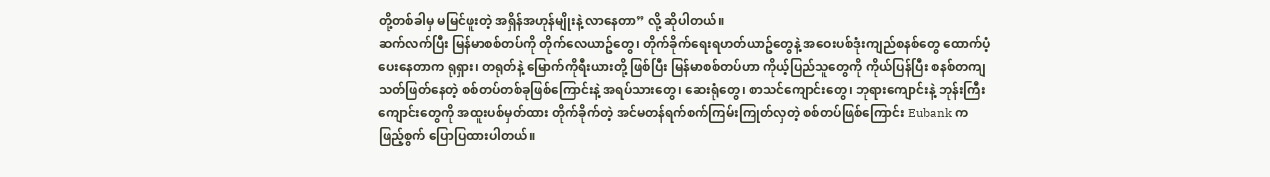တို့တစ်ခါမှ မမြင်ဖူးတဲ့ အရှိန်အဟုန်မျိုးနဲ့ လာနေတာ” လို့ ဆိုပါတယ်။
ဆက်လက်ပြီး မြန်မာစစ်တပ်ကို တိုက်လေယာဥ်တွေ၊ တိုက်ခိုက်ရေးရဟတ်ယာဥ်တွေနဲ့ အဝေးပစ်ဒုံးကျည်စနစ်တွေ ထောက်ပံ့ပေးနေတာက ရုရှား၊ တရုတ်နဲ့ မြောက်ကိုရီးယားတို့ ဖြစ်ပြီး မြန်မာစစ်တပ်ဟာ ကိုယ့်ပြည်သူတွေကို ကိုယ်ပြန်ပြီး စနစ်တကျ သတ်ဖြတ်နေတဲ့ စစ်တပ်တစ်ခုဖြစ်ကြောင်းနဲ့ အရပ်သားတွေ၊ ဆေးရုံတွေ၊ စာသင်ကျောင်းတွေ၊ ဘုရားကျောင်းနဲ့ ဘုန်းကြီးကျောင်းတွေကို အထူးပစ်မှတ်ထား တိုက်ခိုက်တဲ့ အင်မတန်ရက်စက်ကြမ်းကြုတ်လှတဲ့ စစ်တပ်ဖြစ်ကြောင်း Eubank က ဖြည့်စွက် ပြောပြထားပါတယ်။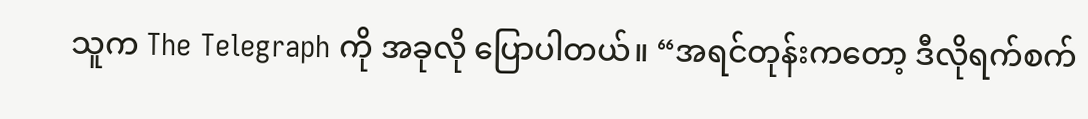သူက The Telegraph ကို အခုလို ပြောပါတယ်။ “အရင်တုန်းကတော့ ဒီလိုရက်စက်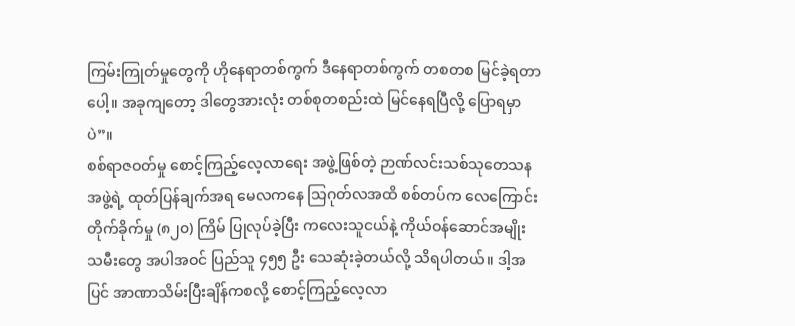ကြမ်းကြုတ်မှုတွေကို ဟိုနေရာတစ်ကွက် ဒီနေရာတစ်ကွက် တစတစ မြင်ခဲ့ရတာပေါ့။ အခုကျတော့ ဒါတွေအားလုံး တစ်စုတစည်းထဲ မြင်နေရပြီလို့ ပြောရမှာပဲ”။
စစ်ရာဇဝတ်မှု စောင့်ကြည့်လေ့လာရေး အဖွဲ့ဖြစ်တဲ့ ဉာဏ်လင်းသစ်သုတေသနအဖွဲ့ရဲ့ ထုတ်ပြန်ချက်အရ မေလကနေ သြဂုတ်လအထိ စစ်တပ်က လေကြောင်းတိုက်ခိုက်မှု (၈၂၀) ကြိမ် ပြုလုပ်ခဲ့ပြီး ကလေးသူငယ်နဲ့ ကိုယ်ဝန်ဆောင်အမျိုးသမီးတွေ အပါအဝင် ပြည်သူ ၄၅၅ ဦး သေဆုံးခဲ့တယ်လို့ သိရပါတယ်။ ဒါ့အပြင် အာဏာသိမ်းပြီးချိန်ကစလို့ စောင့်ကြည့်လေ့လာ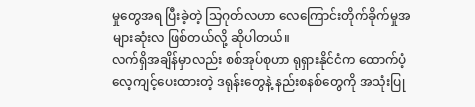မှုတွေအရ ပြီးခဲ့တဲ့ သြဂုတ်လဟာ လေကြောင်းတိုက်ခိုက်မှုအများဆုံးလ ဖြစ်တယ်လို့ ဆိုပါတယ်။
လက်ရှိအချိန်မှာလည်း စစ်အုပ်စုဟာ ရုရှားနိုင်ငံက ထောက်ပံ့လေ့ကျင့်ပေးထားတဲ့ ဒရုန်းတွေနဲ့ နည်းစနစ်တွေကို အသုံးပြု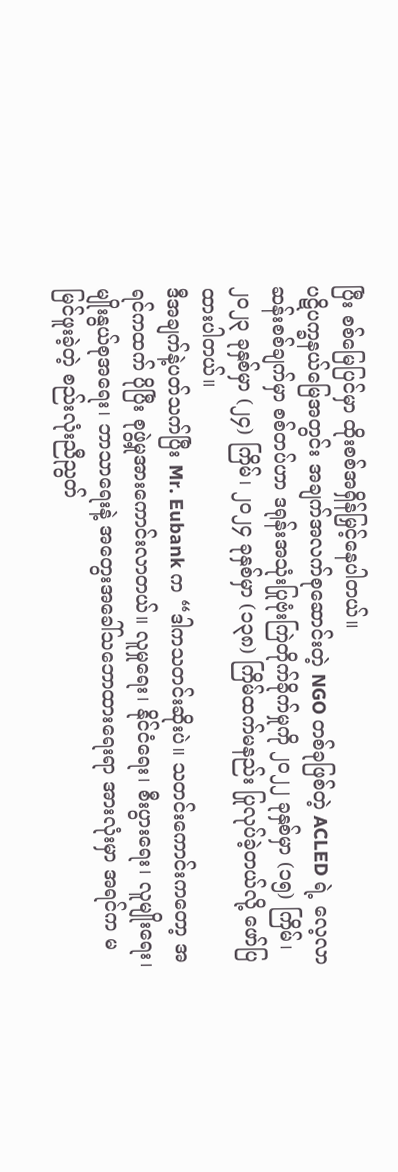ပြီး စစ်မြေပြင်မှာ ထိုးစစ်အရှိန်မြှင့်နေပါတယ်။
ပဋိပက္ခနယ်မြေအတွင်း အချက်အလက်စုဆောင်းတဲ့ NGO တစ်ခုဖြစ်တဲ့ ACLED ရဲ့ လေ့လာဆန်းစစ်ချက်မှာ စစ်တပ်ဟာ ဒရုန်းအသုံးပြုဗုံးကြဲတိုက်ခိုက်မှုကို ၂၀၂၂ ခုနှစ်မှာ (၁၅) ကြိမ်၊ ၂၀၂၃ ခုနှစ်မှာ (၂၄) ကြိမ်၊ ၂၀၂၄ ခုနှစ်မှာ (၁၃၈) ကြိမ်ထက်မနည်း ပြုလုပ်ခဲ့တယ်လို့ ဖော်ပြထားပါတယ်။
ဒီအချက်နဲ့ပတ်သက်ပြီး Mr. Eubank က “ဒါကသတင်းဆိုးပဲ။ သတင်းကောင်းကတော့ အရင်ကထက် ပိုပြီး စုဖွဲ့မှုအားကောင်းလာတယ်။ လူမှုရေး၊ နိုင်ငံရေး၊ စီးပွားရေး၊ လူမျိုးရေး၊ မျိုးနွယ်စုအရေး၊ ဘာသာရေးနဲ့ အတွေးအခေါ်သဘောထားရေးရာ အားလုံးမှာ အရင်က မမြင်ဖူးခဲ့တဲ့ စည်းလုံးညီညွတ်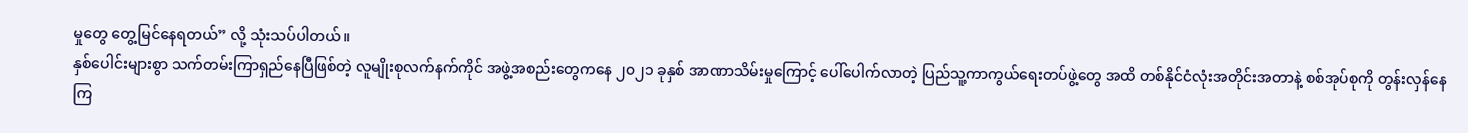မှုတွေ တွေ့မြင်နေရတယ်” လို့ သုံးသပ်ပါတယ်။
နှစ်ပေါင်းများစွာ သက်တမ်းကြာရှည်နေပြီဖြစ်တဲ့ လူမျိုးစုလက်နက်ကိုင် အဖွဲ့အစည်းတွေကနေ ၂၀၂၁ ခုနှစ် အာဏာသိမ်းမှုကြောင့် ပေါ်ပေါက်လာတဲ့ ပြည်သူ့ကာကွယ်ရေးတပ်ဖွဲ့တွေ အထိ တစ်နိုင်ငံလုံးအတိုင်းအတာနဲ့ စစ်အုပ်စုကို တွန်းလှန်နေကြ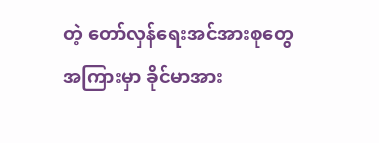တဲ့ တော်လှန်ရေးအင်အားစုတွေ အကြားမှာ ခိုင်မာအား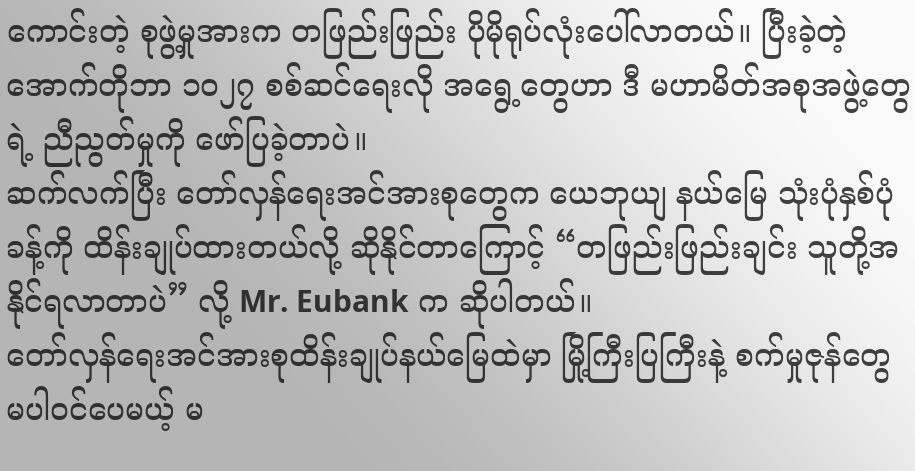ကောင်းတဲ့ စုဖွဲ့မှုအားက တဖြည်းဖြည်း ပိုမိုရုပ်လုံးပေါ်လာတယ်။ ပြီးခဲ့တဲ့ အောက်တိုဘာ ၁၀၂၇ စစ်ဆင်ရေးလို အရွေ့တွေဟာ ဒီ မဟာမိတ်အစုအဖွဲ့တွေရဲ့ ညီညွတ်မှုကို ဖော်ပြခဲ့တာပဲ။
ဆက်လက်ပြီး တော်လှန်ရေးအင်အားစုတွေက ယေဘုယျ နယ်မြေ သုံးပုံနှစ်ပုံခန့်ကို ထိန်းချုပ်ထားတယ်လို့ ဆိုနိုင်တာကြောင့် “တဖြည်းဖြည်းချင်း သူတို့အနိုင်ရလာတာပဲ” လို့ Mr. Eubank က ဆိုပါတယ်။
တော်လှန်ရေးအင်အားစုထိန်းချုပ်နယ်မြေထဲမှာ မြို့ကြီးပြကြီးနဲ့ စက်မှုဇုန်တွေ မပါဝင်ပေမယ့် မ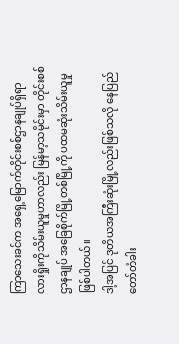ကြာသေးခင်က အရှေ့မြောက်တိုင်းစစ်ဌာနချုပ်ရှိရာ လားရှိုးကိုသိမ်းယူမှုဟာလည်း မြန်မာ့သမိုင်းမှာ တိုင်းစစ်ဌာနချုပ် အခြေစိုက်မြို့တစ်မြို့ကို ပထမဆုံးသိမ်းယူမှု ဖြစ်ပါတယ်။
ဒါ့အပြင် ဒုတိယအကြီးဆုံးမြို့လည်းဖြစ်သလို နေပြည်တော်တံခါး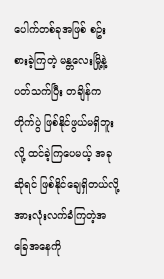ပေါက်တစ်ခုအဖြစ် စဥ်းစားခဲ့ကြတဲ့ မန္တလေးမြို့နဲ့ ပတ်သက်ပြီး တချိန်က တိုက်ပွဲ ဖြစ်နိုင်ဖွယ်မရှိဘူးလို့ ထင်ခဲ့ကြပေမယ့် အခုဆိုရင် ဖြစ်နိုင်ချေရှိတယ်လို့ အားလုံးလက်ခံကြတဲ့အခြေအနေကို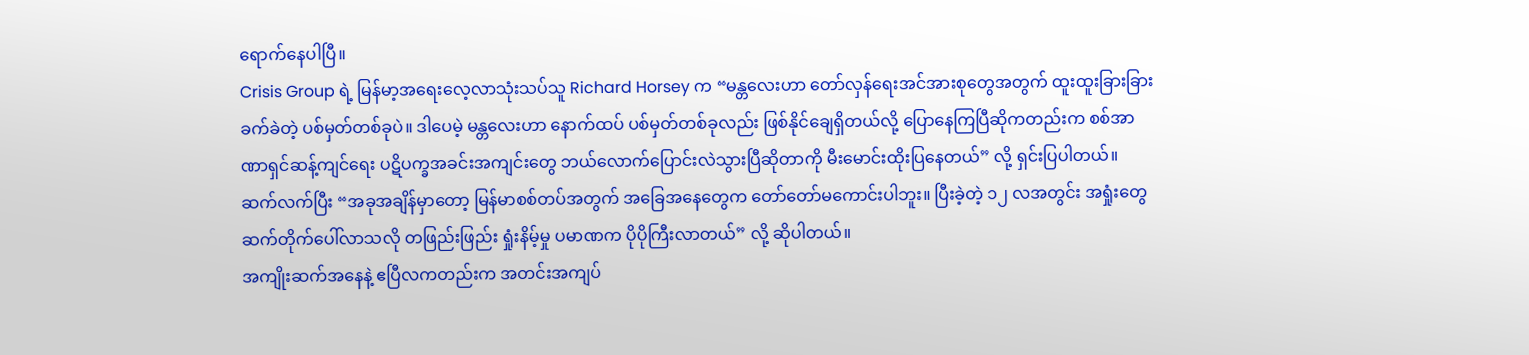ရောက်နေပါပြီ။
Crisis Group ရဲ့ မြန်မာ့အရေးလေ့လာသုံးသပ်သူ Richard Horsey က “မန္တလေးဟာ တော်လှန်ရေးအင်အားစုတွေအတွက် ထူးထူးခြားခြား ခက်ခဲတဲ့ ပစ်မှတ်တစ်ခုပဲ။ ဒါပေမဲ့ မန္တလေးဟာ နောက်ထပ် ပစ်မှတ်တစ်ခုလည်း ဖြစ်နိုင်ချေရှိတယ်လို့ ပြောနေကြပြီဆိုကတည်းက စစ်အာဏာရှင်ဆန့်ကျင်ရေး ပဋိပက္ခအခင်းအကျင်းတွေ ဘယ်လောက်ပြောင်းလဲသွားပြီဆိုတာကို မီးမောင်းထိုးပြနေတယ်” လို့ ရှင်းပြပါတယ်။
ဆက်လက်ပြီး “အခုအချိန်မှာတော့ မြန်မာစစ်တပ်အတွက် အခြေအနေတွေက တော်တော်မကောင်းပါဘူး။ ပြီးခဲ့တဲ့ ၁၂ လအတွင်း အရှုံးတွေ ဆက်တိုက်ပေါ်လာသလို တဖြည်းဖြည်း ရှုံးနိမ့်မှု ပမာဏက ပိုပိုကြီးလာတယ်” လို့ ဆိုပါတယ်။
အကျိုးဆက်အနေနဲ့ ဧပြီလကတည်းက အတင်းအကျပ်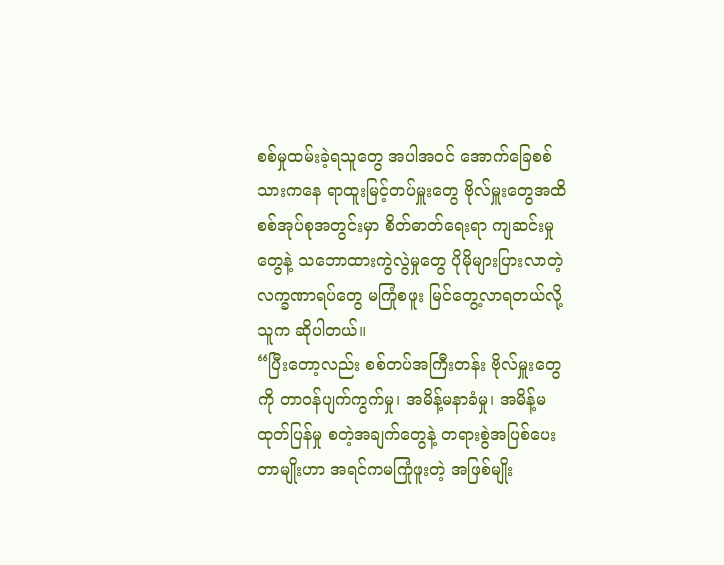စစ်မှုထမ်းခဲ့ရသူတွေ အပါအဝင် အောက်ခြေစစ်သားကနေ ရာထူးမြင့်တပ်မှူးတွေ ဗိုလ်မှူးတွေအထိ စစ်အုပ်စုအတွင်းမှာ စိတ်ဓာတ်ရေးရာ ကျဆင်းမှုတွေနဲ့ သဘောထားကွဲလွဲမှုတွေ ပိုမိုများပြားလာတဲ့ လက္ခဏာရပ်တွေ မကြုံစဖူး မြင်တွေ့လာရတယ်လို့ သူက ဆိုပါတယ်။
“ပြီးတော့လည်း စစ်တပ်အကြီးတန်း ဗိုလ်မှူးတွေကို တာဝန်ပျက်ကွက်မှု၊ အမိန့်မနာခံမှု၊ အမိန့်မထုတ်ပြန်မှု စတဲ့အချက်တွေနဲ့ တရားစွဲအပြစ်ပေးတာမျိုးဟာ အရင်ကမကြုံဖူးတဲ့ အဖြစ်မျိုး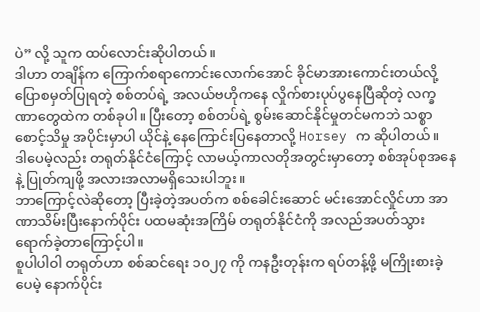ပဲ” လို့ သူက ထပ်လောင်းဆိုပါတယ်။
ဒါဟာ တချိန်က ကြောက်စရာကောင်းလောက်အောင် ခိုင်မာအားကောင်းတယ်လို့ ပြောစမှတ်ပြုရတဲ့ စစ်တပ်ရဲ့ အလယ်ဗဟိုကနေ လှိုက်စားပုပ်ပွနေပြီဆိုတဲ့ လက္ခဏာတွေထဲက တစ်ခုပါ။ ပြီးတော့ စစ်တပ်ရဲ့ စွမ်းဆောင်နိုင်မှုတင်မကဘဲ သစ္စာစောင့်သိမှု အပိုင်းမှာပါ ယိုင်နဲ့ နေကြောင်းပြနေတာလို့ Horsey က ဆိုပါတယ်။
ဒါပေမဲ့လည်း တရုတ်နိုင်ငံကြောင့် လာမယ့်ကာလတိုအတွင်းမှာတော့ စစ်အုပ်စုအနေနဲ့ ပြုတ်ကျဖို့ အလားအလာမရှိသေးပါဘူး။
ဘာကြောင့်လဲဆိုတော့ ပြီးခဲ့တဲ့အပတ်က စစ်ခေါင်းဆောင် မင်းအောင်လှိုင်ဟာ အာဏာသိမ်းပြီးနောက်ပိုင်း ပထမဆုံးအကြိမ် တရုတ်နိုင်ငံကို အလည်အပတ်သွားရောက်ခဲ့တာကြောင့်ပါ။
စူပါပါဝါ တရုတ်ဟာ စစ်ဆင်ရေး ၁၀၂၇ ကို ကနဦးတုန်းက ရပ်တန့်ဖို့ မကြိုးစားခဲ့ပေမဲ့ နောက်ပိုင်း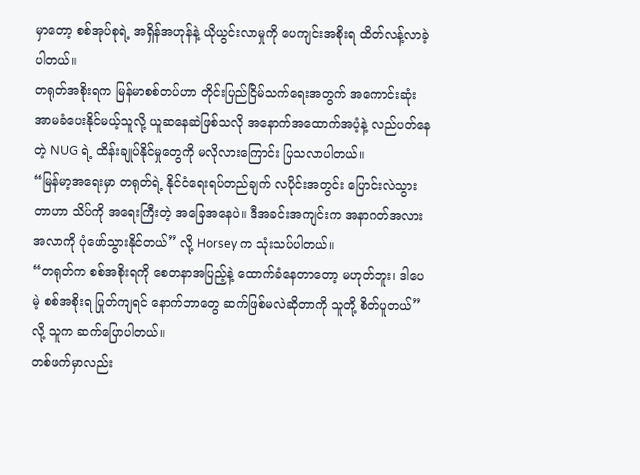မှာတော့ စစ်အုပ်စုရဲ့ အရှိန်အဟုန်နဲ့ ယိုယွင်းလာမှုကို ပေကျင်းအစိုးရ ထိတ်လန့်လာခဲ့ပါတယ်။
တရုတ်အစိုးရက မြန်မာစစ်တပ်ဟာ တိုင်းပြည်ငြိမ်သက်ရေးအတွက် အကောင်းဆုံး အာမခံပေးနိုင်မယ့်သူလို့ ယူဆနေဆဲဖြစ်သလို အနောက်အထောက်အပံ့နဲ့ လည်ပတ်နေတဲ့ NUG ရဲ့ ထိန်းချုပ်နိုင်မှုတွေကို မလိုလားကြောင်း ပြသလာပါတယ်။
“မြန်မာ့အရေးမှာ တရုတ်ရဲ့ နိုင်ငံရေးရပ်တည်ချက် လပိုင်းအတွင်း ပြောင်းလဲသွားတာဟာ သိပ်ကို အရေးကြီးတဲ့ အခြေအနေပဲ။ ဒီအခင်းအကျင်းက အနာဂတ်အလားအလာကို ပုံဖော်သွားနိုင်တယ်” လို့ Horsey က သုံးသပ်ပါတယ်။
“တရုတ်က စစ်အစိုးရကို စေတနာအပြည့်နဲ့ ထောက်ခံနေတာတော့ မဟုတ်ဘူး၊ ဒါပေမဲ့ စစ်အစိုးရ ပြုတ်ကျရင် နောက်ဘာတွေ ဆက်ဖြစ်မလဲဆိုတာကို သူတို့ စိတ်ပူတယ်” လို့ သူက ဆက်ပြောပါတယ်။
တစ်ဖက်မှာလည်း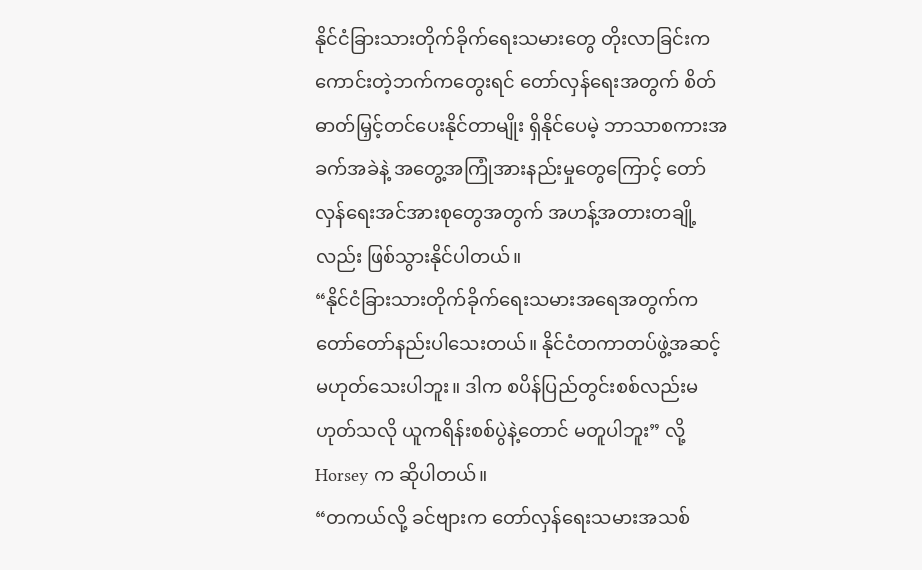နိုင်ငံခြားသားတိုက်ခိုက်ရေးသမားတွေ တိုးလာခြင်းက ကောင်းတဲ့ဘက်ကတွေးရင် တော်လှန်ရေးအတွက် စိတ်ဓာတ်မြှင့်တင်ပေးနိုင်တာမျိုး ရှိနိုင်ပေမဲ့ ဘာသာစကားအခက်အခဲနဲ့ အတွေ့အကြုံအားနည်းမှုတွေကြောင့် တော်လှန်ရေးအင်အားစုတွေအတွက် အဟန့်အတားတချို့လည်း ဖြစ်သွားနိုင်ပါတယ်။
“နိုင်ငံခြားသားတိုက်ခိုက်ရေးသမားအရေအတွက်က တော်တော်နည်းပါသေးတယ်။ နိုင်ငံတကာတပ်ဖွဲ့အဆင့် မဟုတ်သေးပါဘူး။ ဒါက စပိန်ပြည်တွင်းစစ်လည်းမဟုတ်သလို ယူကရိန်းစစ်ပွဲနဲ့တောင် မတူပါဘူး” လို့ Horsey က ဆိုပါတယ်။
“တကယ်လို့ ခင်ဗျားက တော်လှန်ရေးသမားအသစ်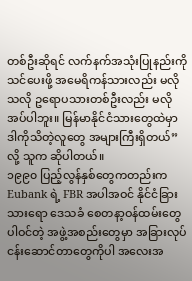တစ်ဦးဆိုရင် လက်နက်အသုံးပြုနည်းကို သင်ပေးဖို့ အမေရိကန်သားလည်း မလိုသလို ဥရောပသားတစ်ဦးလည်း မလိုအပ်ပါဘူး။ မြန်မာနိုင်ငံသားတွေထဲမှာ ဒါကိုသိတဲ့လူတွေ အများကြီးရှိတယ်” လို့ သူက ဆိုပါတယ်။
၁၉၉၀ ပြည့်လွန်နှစ်တွေကတည်းက Eubank ရဲ့ FBR အပါအဝင် နိုင်ငံခြားသားရော ဒေသခံ စေတနာ့ဝန်ထမ်းတွေပါဝင်တဲ့ အဖွဲ့အစည်းတွေမှာ အခြားလုပ်ငန်းဆောင်တာတွေကိုပါ အလေးအ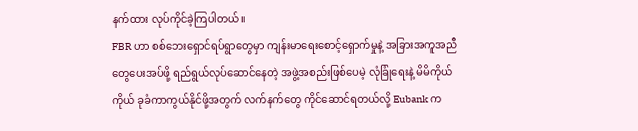နက်ထား လုပ်ကိုင်ခဲ့ကြပါတယ်။
FBR ဟာ စစ်ဘေးရှောင်ရပ်ရွာတွေမှာ ကျန်းမာရေးစောင့်ရှောက်မှုနဲ့ အခြားအကူအညီတွေပေးအပ်ဖို့ ရည်ရွယ်လုပ်ဆောင်နေတဲ့ အဖွဲ့အစည်းဖြစ်ပေမဲ့ လုံခြုံရေးနဲ့ မိမိကိုယ်ကိုယ် ခုခံကာကွယ်နိုင်ဖို့အတွက် လက်နက်တွေ ကိုင်ဆောင်ရတယ်လို့ Eubank က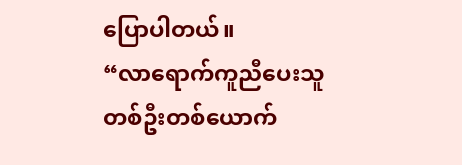ပြောပါတယ်။
“လာရောက်ကူညီပေးသူ တစ်ဦးတစ်ယောက်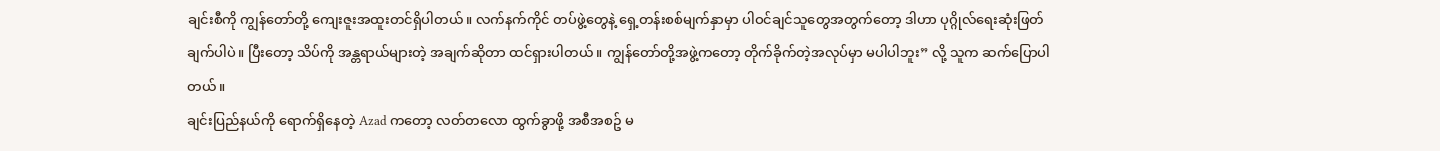ချင်းစီကို ကျွန်တော်တို့ ကျေးဇူးအထူးတင်ရှိပါတယ်။ လက်နက်ကိုင် တပ်ဖွဲ့တွေနဲ့ ရှေ့တန်းစစ်မျက်နှာမှာ ပါဝင်ချင်သူတွေအတွက်တော့ ဒါဟာ ပုဂ္ဂိုလ်ရေးဆုံးဖြတ်ချက်ပါပဲ။ ပြီးတော့ သိပ်ကို အန္တရာယ်များတဲ့ အချက်ဆိုတာ ထင်ရှားပါတယ်။ ကျွန်တော်တို့အဖွဲ့ကတော့ တိုက်ခိုက်တဲ့အလုပ်မှာ မပါပါဘူး” လို့ သူက ဆက်ပြောပါတယ်။
ချင်းပြည်နယ်ကို ရောက်ရှိနေတဲ့ Azad ကတော့ လတ်တလော ထွက်ခွာဖို့ အစီအစဥ် မ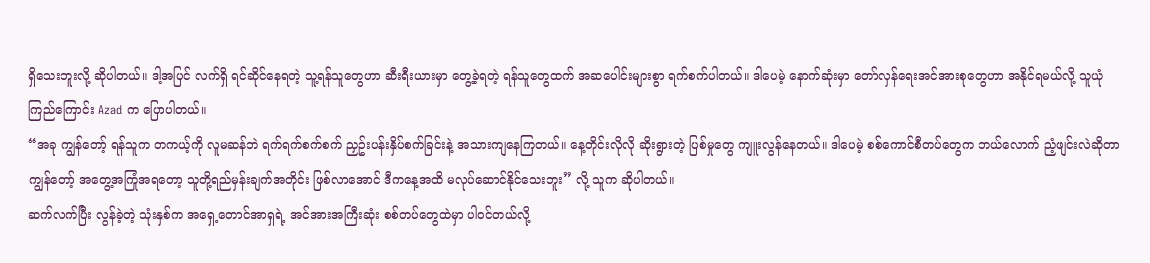ရှိသေးဘူးလို့ ဆိုပါတယ်။ ဒါ့အပြင် လက်ရှိ ရင်ဆိုင်နေရတဲ့ သူ့ရန်သူတွေဟာ ဆီးရီးယားမှာ တွေ့ခဲ့ရတဲ့ ရန်သူတွေထက် အဆပေါင်းများစွာ ရက်စက်ပါတယ်။ ဒါပေမဲ့ နောက်ဆုံးမှာ တော်လှန်ရေးအင်အားစုတွေဟာ အနိုင်ရမယ်လို့ သူယုံကြည်ကြောင်း Azad က ပြောပါတယ်။
“အခု ကျွန်တော့် ရန်သူက တကယ့်ကို လူမဆန်ဘဲ ရက်ရက်စက်စက် ညှဥ်းပန်းနှိပ်စက်ခြင်းနဲ့ အသားကျနေကြတယ်။ နေ့တိုင်းလိုလို ဆိုးရွားတဲ့ ပြစ်မှုတွေ ကျူးလွန်နေတယ်။ ဒါပေမဲ့ စစ်ကောင်စီတပ်တွေက ဘယ်လောက် ညံ့ဖျင်းလဲဆိုတာ ကျွန်တော့် အတွေ့အကြုံအရတော့ သူတို့ရည်မှန်းချက်အတိုင်း ဖြစ်လာအောင် ဒီကနေ့အထိ မလုပ်ဆောင်နိုင်သေးဘူး” လို့ သူက ဆိုပါတယ်။
ဆက်လက်ပြီး လွန်ခဲ့တဲ့ သုံးနှစ်က အရှေ့တောင်အာရှရဲ့ အင်အားအကြီးဆုံး စစ်တပ်တွေထဲမှာ ပါဝင်တယ်လို့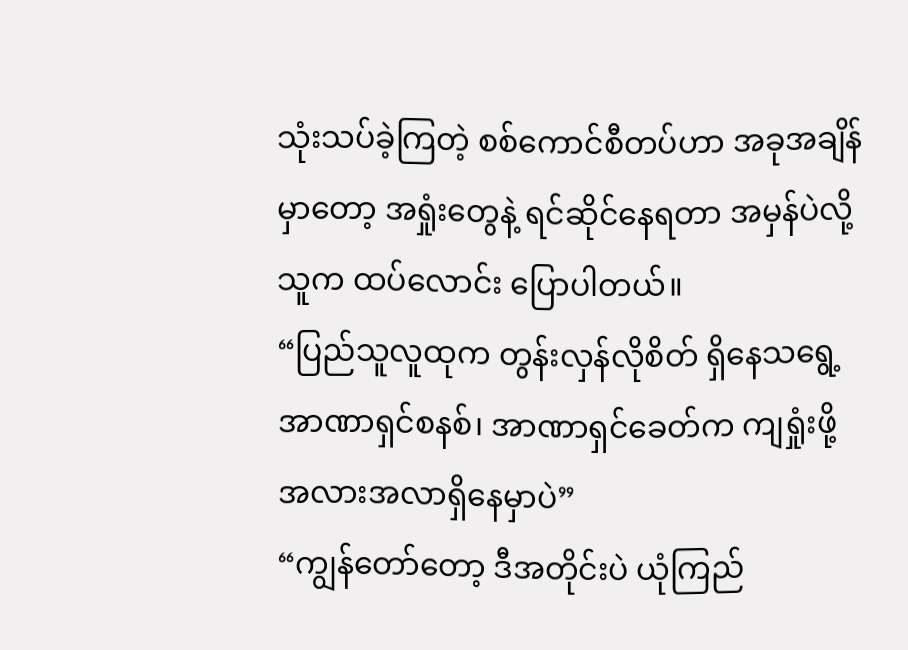သုံးသပ်ခဲ့ကြတဲ့ စစ်ကောင်စီတပ်ဟာ အခုအချိန်မှာတော့ အရှုံးတွေနဲ့ ရင်ဆိုင်နေရတာ အမှန်ပဲလို့ သူက ထပ်လောင်း ပြောပါတယ်။
“ပြည်သူလူထုက တွန်းလှန်လိုစိတ် ရှိနေသရွေ့ အာဏာရှင်စနစ်၊ အာဏာရှင်ခေတ်က ကျရှုံးဖို့ အလားအလာရှိနေမှာပဲ”
“ကျွန်တော်တော့ ဒီအတိုင်းပဲ ယုံကြည်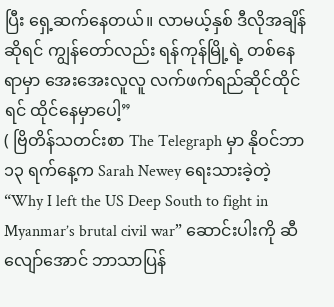ပြီး ရှေ့ဆက်နေတယ်။ လာမယ့်နှစ် ဒီလိုအချိန်ဆိုရင် ကျွန်တော်လည်း ရန်ကုန်မြို့ရဲ့ တစ်နေရာမှာ အေးအေးလူလူ လက်ဖက်ရည်ဆိုင်ထိုင်ရင် ထိုင်နေမှာပေါ့”
( ဗြိတိန်သတင်းစာ The Telegraph မှာ နိုဝင်ဘာ ၁၃ ရက်နေ့က Sarah Newey ရေးသားခဲ့တဲ့ “Why I left the US Deep South to fight in Myanmar’s brutal civil war” ဆောင်းပါးကို ဆီလျော်အောင် ဘာသာပြန်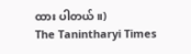ထား ပါတယ်။)
The Tanintharyi Times